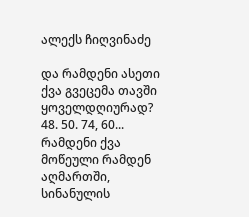ალექს ჩიღვინაძე

და რამდენი ასეთი ქვა გვეცემა თავში ყოველდღიურად? 48. 50. 74, 60... რამდენი ქვა მოწეული რამდენ აღმართში, სინანულის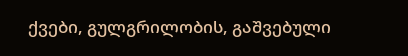ქვები, გულგრილობის, გაშვებული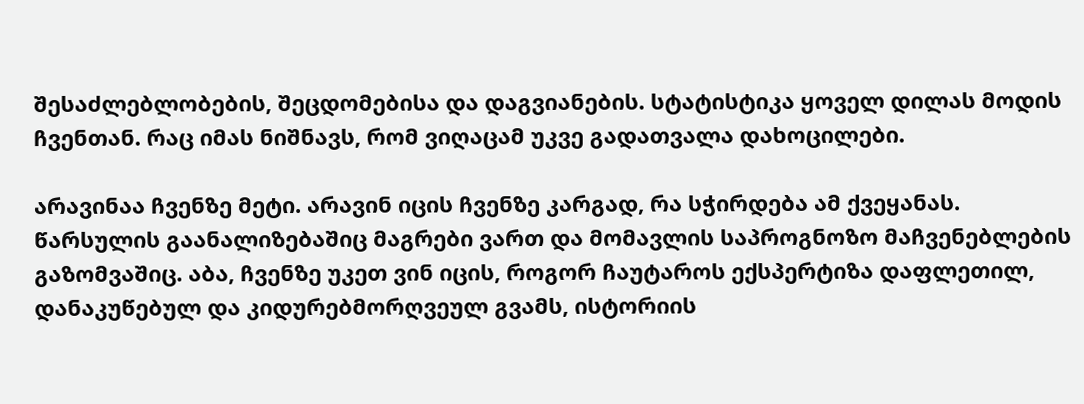შესაძლებლობების, შეცდომებისა და დაგვიანების. სტატისტიკა ყოველ დილას მოდის ჩვენთან. რაც იმას ნიშნავს, რომ ვიღაცამ უკვე გადათვალა დახოცილები.

არავინაა ჩვენზე მეტი. არავინ იცის ჩვენზე კარგად, რა სჭირდება ამ ქვეყანას. წარსულის გაანალიზებაშიც მაგრები ვართ და მომავლის საპროგნოზო მაჩვენებლების გაზომვაშიც. აბა, ჩვენზე უკეთ ვინ იცის, როგორ ჩაუტაროს ექსპერტიზა დაფლეთილ, დანაკუწებულ და კიდურებმორღვეულ გვამს, ისტორიის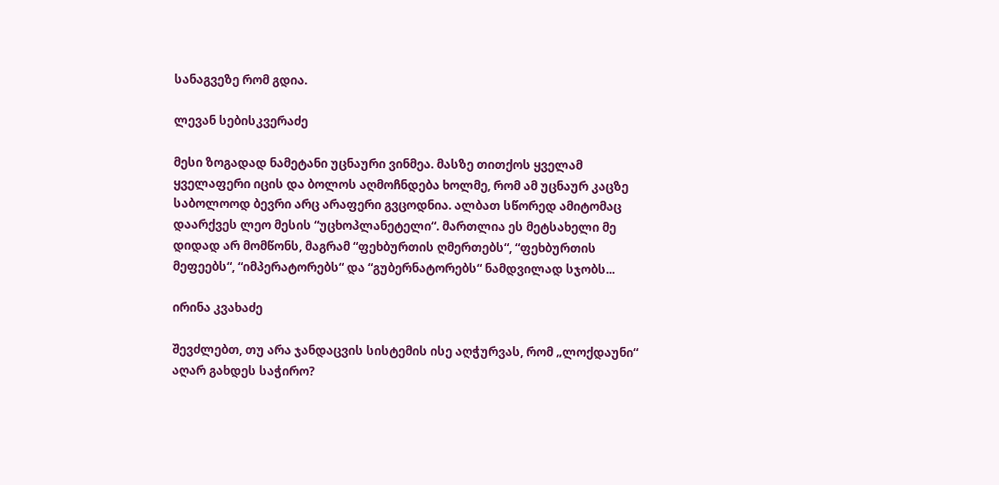სანაგვეზე რომ გდია.

ლევან სებისკვერაძე

მესი ზოგადად ნამეტანი უცნაური ვინმეა. მასზე თითქოს ყველამ ყველაფერი იცის და ბოლოს აღმოჩნდება ხოლმე, რომ ამ უცნაურ კაცზე საბოლოოდ ბევრი არც არაფერი გვცოდნია. ალბათ სწორედ ამიტომაც დაარქვეს ლეო მესის “უცხოპლანეტელი“. მართლია ეს მეტსახელი მე დიდად არ მომწონს, მაგრამ “ფეხბურთის ღმერთებს“, “ფეხბურთის მეფეებს“, “იმპერატორებს“ და “გუბერნატორებს“ ნამდვილად სჯობს...

ირინა კვახაძე

შევძლებთ, თუ არა ჯანდაცვის სისტემის ისე აღჭურვას, რომ „ლოქდაუნი“ აღარ გახდეს საჭირო?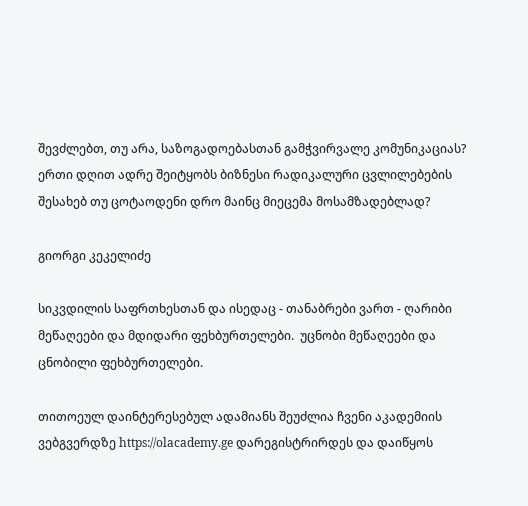შევძლებთ, თუ არა, საზოგადოებასთან გამჭვირვალე კომუნიკაციას? ერთი დღით ადრე შეიტყობს ბიზნესი რადიკალური ცვლილებების შესახებ თუ ცოტაოდენი დრო მაინც მიეცემა მოსამზადებლად?

გიორგი კეკელიძე

სიკვდილის საფრთხესთან და ისედაც - თანაბრები ვართ - ღარიბი მეწაღეები და მდიდარი ფეხბურთელები.  უცნობი მეწაღეები და ცნობილი ფეხბურთელები.

თითოეულ დაინტერესებულ ადამიანს შეუძლია ჩვენი აკადემიის ვებგვერდზე https://olacademy.ge დარეგისტრირდეს და დაიწყოს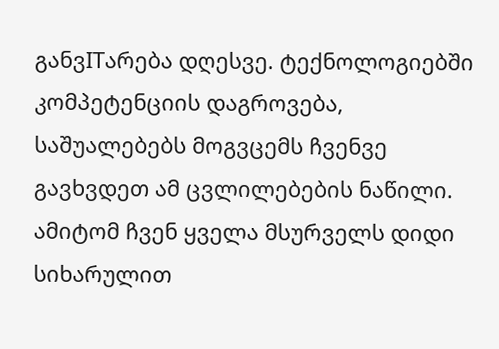განვITარება დღესვე. ტექნოლოგიებში კომპეტენციის დაგროვება, საშუალებებს მოგვცემს ჩვენვე გავხვდეთ ამ ცვლილებების ნაწილი. ამიტომ ჩვენ ყველა მსურველს დიდი სიხარულით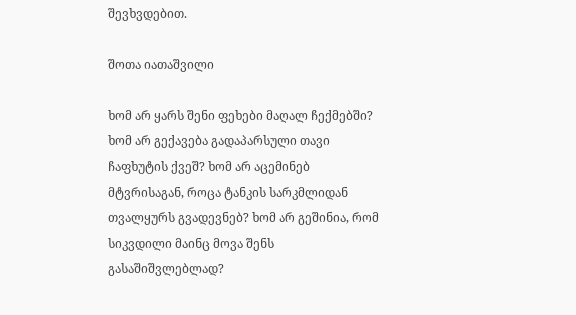შევხვდებით.

შოთა იათაშვილი

ხომ არ ყარს შენი ფეხები მაღალ ჩექმებში? ხომ არ გექავება გადაპარსული თავი ჩაფხუტის ქვეშ? ხომ არ აცემინებ მტვრისაგან, როცა ტანკის სარკმლიდან თვალყურს გვადევნებ? ხომ არ გეშინია, რომ სიკვდილი მაინც მოვა შენს გასაშიშვლებლად?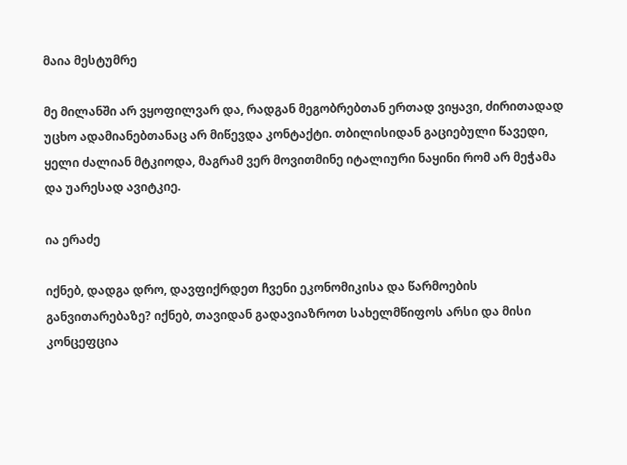მაია მესტუმრე

მე მილანში არ ვყოფილვარ და, რადგან მეგობრებთან ერთად ვიყავი, ძირითადად უცხო ადამიანებთანაც არ მიწევდა კონტაქტი. თბილისიდან გაციებული წავედი, ყელი ძალიან მტკიოდა, მაგრამ ვერ მოვითმინე იტალიური ნაყინი რომ არ მეჭამა და უარესად ავიტკიე.

ია ერაძე

იქნებ, დადგა დრო, დავფიქრდეთ ჩვენი ეკონომიკისა და წარმოების განვითარებაზე? იქნებ, თავიდან გადავიაზროთ სახელმწიფოს არსი და მისი კონცეფცია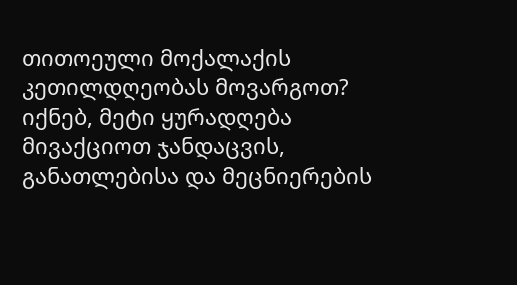თითოეული მოქალაქის კეთილდღეობას მოვარგოთ? იქნებ, მეტი ყურადღება მივაქციოთ ჯანდაცვის, განათლებისა და მეცნიერების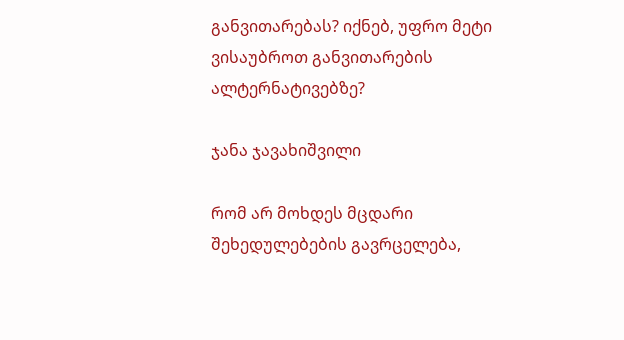განვითარებას? იქნებ, უფრო მეტი ვისაუბროთ განვითარების ალტერნატივებზე?

ჯანა ჯავახიშვილი

რომ არ მოხდეს მცდარი შეხედულებების გავრცელება,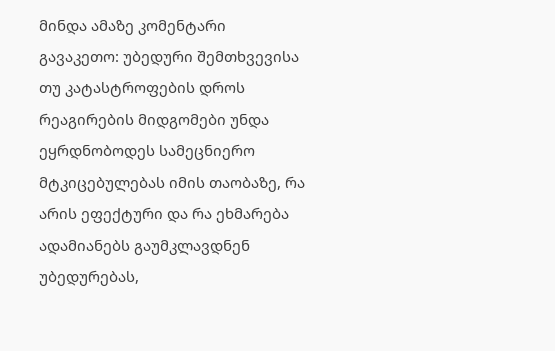მინდა ამაზე კომენტარი გავაკეთო: უბედური შემთხვევისა თუ კატასტროფების დროს რეაგირების მიდგომები უნდა ეყრდნობოდეს სამეცნიერო მტკიცებულებას იმის თაობაზე, რა არის ეფექტური და რა ეხმარება ადამიანებს გაუმკლავდნენ უბედურებას,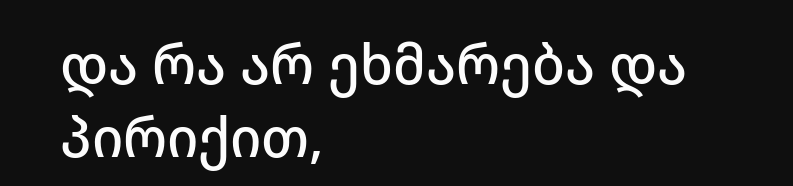და რა არ ეხმარება და პირიქით,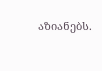აზიანებს.